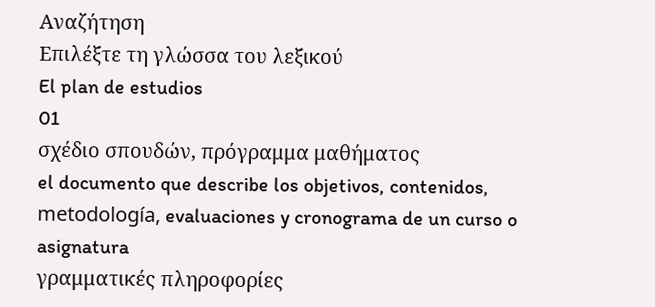Αναζήτηση
Επιλέξτε τη γλώσσα του λεξικού
El plan de estudios
01
σχέδιο σπουδών, πρόγραμμα μαθήματος
el documento que describe los objetivos, contenidos, metodología, evaluaciones y cronograma de un curso o asignatura
γραμματικές πληροφορίες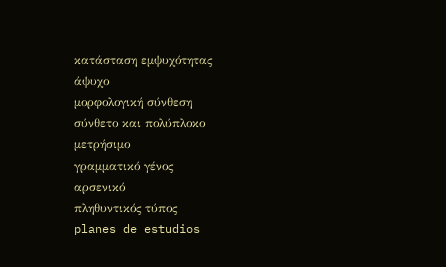κατάσταση εμψυχότητας
άψυχο
μορφολογική σύνθεση
σύνθετο και πολύπλοκο
μετρήσιμο
γραμματικό γένος
αρσενικό
πληθυντικός τύπος
planes de estudios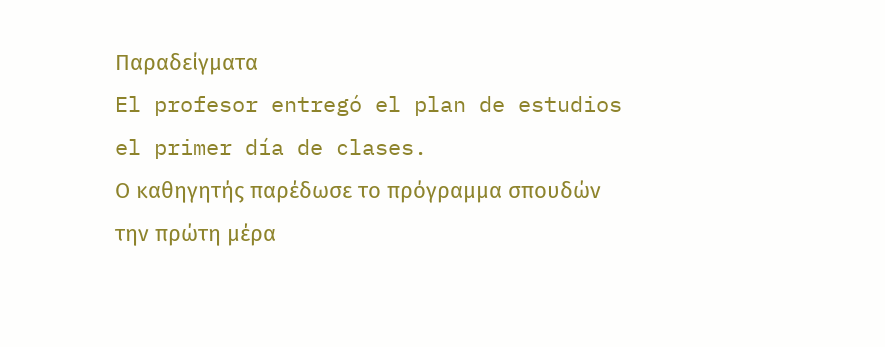Παραδείγματα
El profesor entregó el plan de estudios el primer día de clases.
Ο καθηγητής παρέδωσε το πρόγραμμα σπουδών την πρώτη μέρα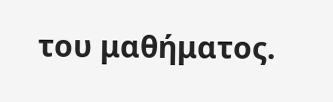του μαθήματος.